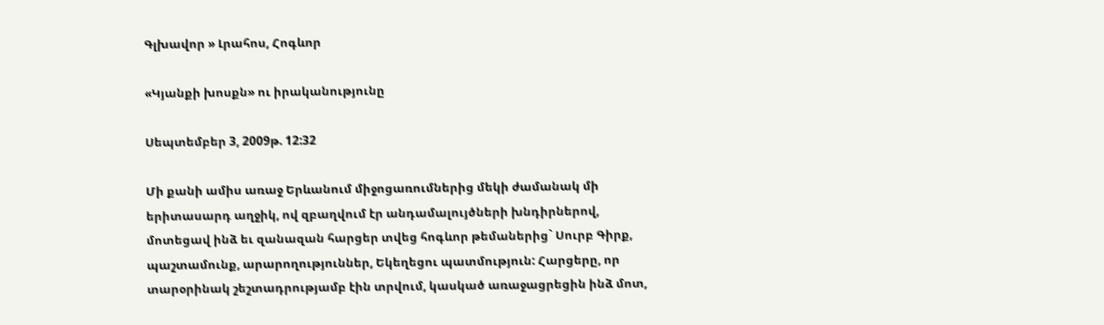Գլխավոր » Լրահոս, Հոգևոր

«Կյանքի խոսքն» ու իրականությունը

Սեպտեմբեր 3, 2009թ. 12:32

Մի քանի ամիս առաջ Երևանում միջոցառումներից մեկի ժամանակ մի երիտասարդ աղջիկ, ով զբաղվում էր անդամալույծների խնդիրներով, մոտեցավ ինձ եւ զանազան հարցեր տվեց հոգևոր թեմաներից` Սուրբ Գիրք, պաշտամունք, արարողություններ, Եկեղեցու պատմություն: Հարցերը, որ տարօրինակ շեշտադրությամբ էին տրվում, կասկած առաջացրեցին ինձ մոտ,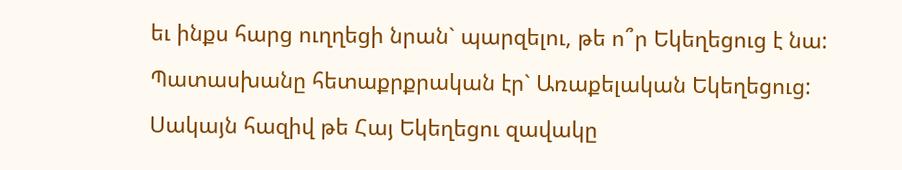եւ ինքս հարց ուղղեցի նրան` պարզելու, թե ո՞ր Եկեղեցուց է նա: Պատասխանը հետաքրքրական էր` Առաքելական Եկեղեցուց: Սակայն հազիվ թե Հայ Եկեղեցու զավակը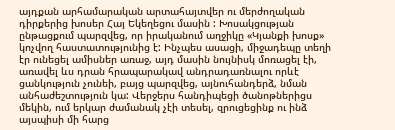այդքան արհամարական արտահայտվեր ու մերժողական դիրքերից խոսեր Հայ Եկեղեցու մասին : Խոսակցության ընթացքում պարզվեց, որ իրականում աղջիկը «Կյանքի խոսք» կոչվող հաստատությունից է: Ինչպես ասացի, միջադեպը տեղի էր ունեցել ամիսներ առաջ, այդ մասին նույնիսկ մոռացել էի, առավել ևս դրան հրապարակավ անդրադառնալու որևէ ցանկություն չունեի, բայց պարզվեց, այնուհանդերձ, նման անհաժեշտություն կա: Վերջերս հանդիպեցի ծանոթներիցս մեկին, ում երկար ժամանակ չէի տեսել, զրուցեցինք ու ինձ այսպիսի մի հարց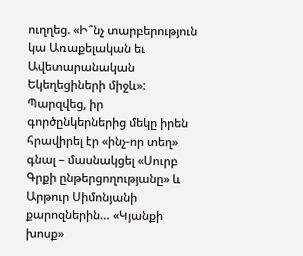ուղղեց. «Ի՞նչ տարբերություն կա Առաքելական եւ Ավետարանական Եկեղեցիների միջև»: Պարզվեց, իր գործընկերներից մեկը իրեն հրավիրել էր «ինչ-որ տեղ» գնալ – մասնակցել «Սուրբ Գրքի ընթերցողությանը» և Արթուր Սիմոնյանի քարոզներին… «Կյանքի խոսք»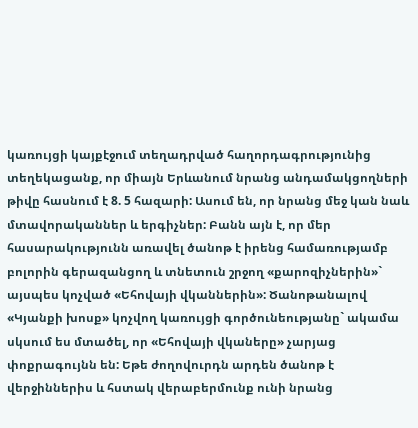կառույցի կայքէջում տեղադրված հաղորդագրությունից տեղեկացանք, որ միայն Երևանում նրանց անդամակցողների թիվը հասնում է 8. 5 հազարի: Ասում են, որ նրանց մեջ կան նաև մտավորականներ և երգիչներ: Բանն այն է, որ մեր հասարակությունն առավել ծանոթ է իրենց համառությամբ բոլորին գերազանցող և տնետուն շրջող «քարոզիչներին»` այսպես կոչված «Եհովայի վկաններին»: Ծանոթանալով «Կյանքի խոսք» կոչվող կառույցի գործունեությանը` ակամա սկսում ես մտածել, որ «Եհովայի վկաները» չարյաց փոքրագույնն են: Եթե ժողովուրդն արդեն ծանոթ է վերջիններիս և հստակ վերաբերմունք ունի նրանց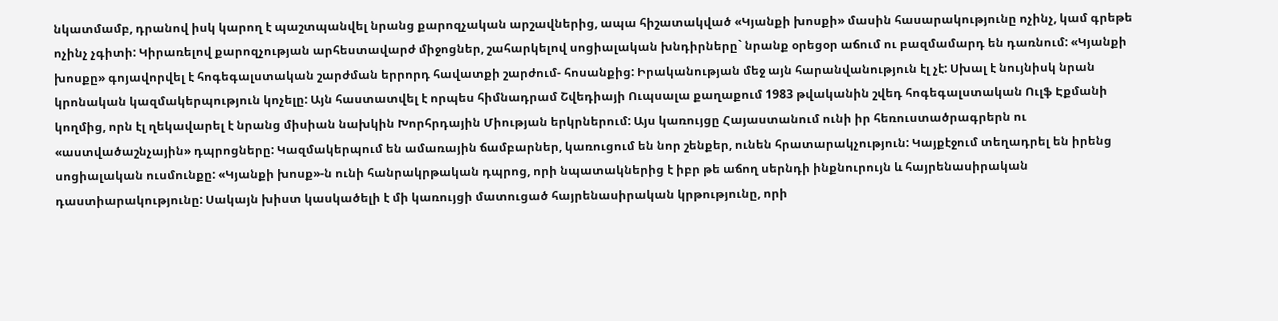նկատմամբ, դրանով իսկ կարող է պաշտպանվել նրանց քարոզչական արշավներից, ապա հիշատակված «Կյանքի խոսքի» մասին հասարակությունը ոչինչ, կամ գրեթե ոչինչ չգիտի: Կիրառելով քարոզչության արհեստավարժ միջոցներ, շահարկելով սոցիալական խնդիրները` նրանք օրեցօր աճում ու բազմամարդ են դառնում: «Կյանքի խոսքը» գոյավորվել է հոգեգալստական շարժման երրորդ հավատքի շարժում- հոսանքից: Իրականության մեջ այն հարանվանություն էլ չէ: Սխալ է նույնիսկ նրան կրոնական կազմակերպություն կոչելը: Այն հաստատվել է որպես հիմնադրամ Շվեդիայի Ուպսալա քաղաքում 1983 թվականին շվեդ հոգեգալստական Ուլֆ Էքմանի կողմից, որն էլ ղեկավարել է նրանց միսիան նախկին Խորհրդային Միության երկրներում: Այս կառույցը Հայաստանում ունի իր հեռուստածրագրերն ու «աստվածաշնչային» դպրոցները: Կազմակերպում են ամառային ճամբարներ, կառուցում են նոր շենքեր, ունեն հրատարակչություն: Կայքէջում տեղադրել են իրենց սոցիալական ուսմունքը: «Կյանքի խոսք»-ն ունի հանրակրթական դպրոց, որի նպատակներից է իբր թե աճող սերնդի ինքնուրույն և հայրենասիրական դաստիարակությունը: Սակայն խիստ կասկածելի է մի կառույցի մատուցած հայրենասիրական կրթությունը, որի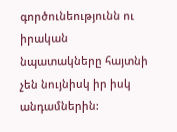գործունեությունն ու իրական նպատակները հայտնի չեն նույնիսկ իր իսկ անդամներին: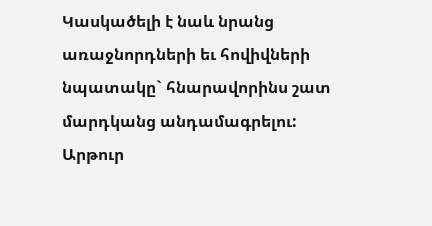Կասկածելի է նաև նրանց առաջնորդների եւ հովիվների նպատակը` հնարավորինս շատ մարդկանց անդամագրելու: Արթուր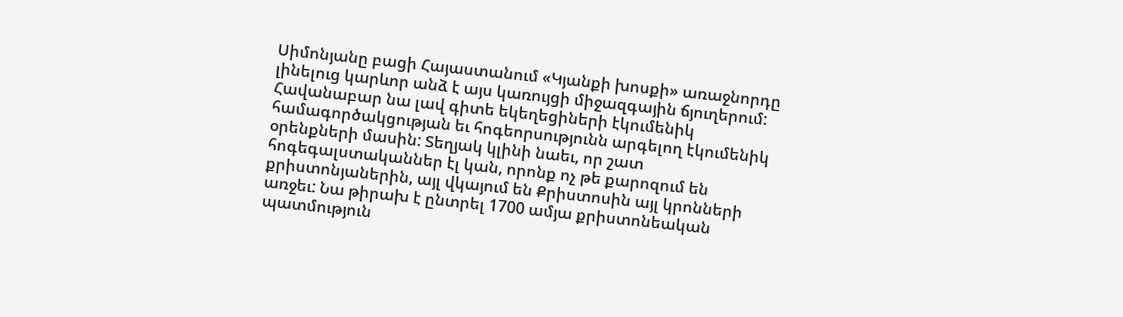Սիմոնյանը բացի Հայաստանում «Կյանքի խոսքի» առաջնորդը լինելուց կարևոր անձ է այս կառույցի միջազգային ճյուղերում: Հավանաբար նա լավ գիտե եկեղեցիների էկումենիկ համագործակցության եւ հոգեորսությունն արգելող էկումենիկ օրենքների մասին: Տեղյակ կլինի նաեւ, որ շատ հոգեգալստականներ էլ կան, որոնք ոչ թե քարոզում են քրիստոնյաներին, այլ վկայում են Քրիստոսին այլ կրոնների առջեւ: Նա թիրախ է ընտրել 1700 ամյա քրիստոնեական պատմություն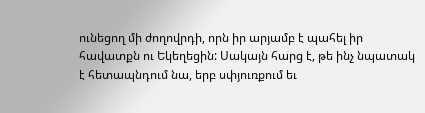ունեցող մի ժողովրդի, որն իր արյամբ է պահել իր հավատքն ու Եկեղեցին: Սակայն հարց է, թե ինչ նպատակ է հետապնդում նա, երբ սփյուռքում եւ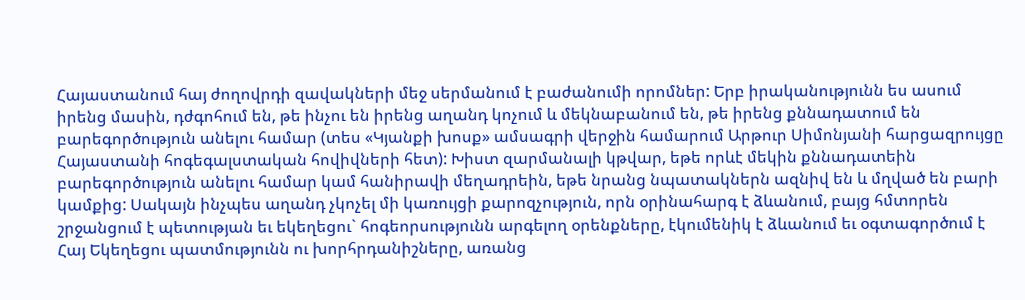Հայաստանում հայ ժողովրդի զավակների մեջ սերմանում է բաժանումի որոմներ: Երբ իրականությունն ես ասում իրենց մասին, դժգոհում են, թե ինչու են իրենց աղանդ կոչում և մեկնաբանում են, թե իրենց քննադատում են բարեգործություն անելու համար (տես «Կյանքի խոսք» ամսագրի վերջին համարում Արթուր Սիմոնյանի հարցազրույցը Հայաստանի հոգեգալստական հովիվների հետ): Խիստ զարմանալի կթվար, եթե որևէ մեկին քննադատեին բարեգործություն անելու համար կամ հանիրավի մեղադրեին, եթե նրանց նպատակներն ազնիվ են և մղված են բարի կամքից: Սակայն ինչպես աղանդ չկոչել մի կառույցի քարոզչություն, որն օրինահարգ է ձևանում, բայց հմտորեն շրջանցում է պետության եւ եկեղեցու` հոգեորսությունն արգելող օրենքները, էկումենիկ է ձևանում եւ օգտագործում է Հայ Եկեղեցու պատմությունն ու խորհրդանիշները, առանց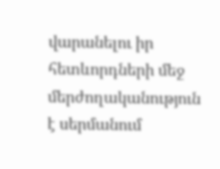վարանելու իր հետևորդների մեջ մերժողականություն է սերմանում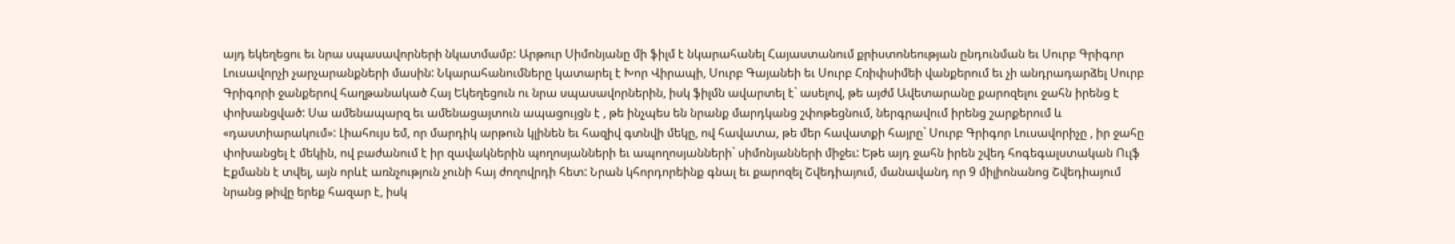այդ եկեղեցու եւ նրա սպասավորների նկատմամբ: Արթուր Սիմոնյանը մի ֆիլմ է նկարահանել Հայաստանում քրիստոնեության ընդունման եւ Սուրբ Գրիգոր Լուսավորչի չարչարանքների մասին: Նկարահանումները կատարել է Խոր Վիրապի, Սուրբ Գայանեի եւ Սուրբ Հռիփսիմեի վանքերում եւ չի անդրադարձել Սուրբ Գրիգորի ջանքերով հաղթանակած Հայ Եկեղեցուն ու նրա սպասավորներին, իսկ ֆիլմն ավարտել է` ասելով, թե այժմ Ավետարանը քարոզելու ջահն իրենց է փոխանցված: Սա ամենապարզ եւ ամենացայտուն ապացույցն է , թե ինչպես են նրանք մարդկանց շփոթեցնում, ներգրավում իրենց շարքերում և «դաստիարակում»: Լիահույս եմ, որ մարդիկ արթուն կլինեն եւ հազիվ գտնվի մեկը, ով հավատա, թե մեր հավատքի հայրը` Սուրբ Գրիգոր Լուսավորիչը , իր ջահը փոխանցել է մեկին, ով բաժանում է իր զավակներին պողոսյանների եւ ապողոսյանների` սիմոնյանների միջեւ: Եթե այդ ջահն իրեն շվեդ հոգեգալստական Ուլֆ Էքմանն է տվել, այն որևէ առնչություն չունի հայ ժողովրդի հետ: Նրան կհորդորեինք գնալ եւ քարոզել Շվեդիայում, մանավանդ որ 9 միլիոնանոց Շվեդիայում նրանց թիվը երեք հազար է, իսկ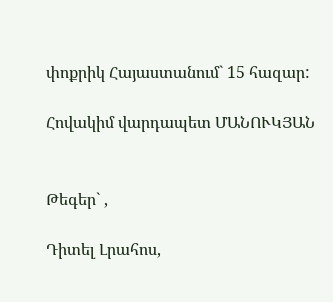փոքրիկ Հայաստանում` 15 հազար:

Հովակիմ վարդապետ ՄԱՆՈՒԿՅԱՆ


Թեգեր` ,

Դիտել Լրահոս,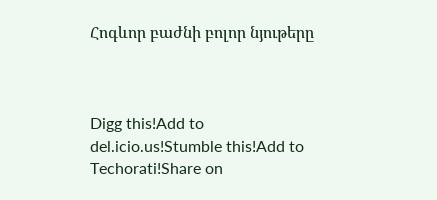Հոգևոր բաժնի բոլոր նյութերը



Digg this!Add to del.icio.us!Stumble this!Add to Techorati!Share on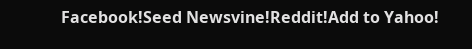Facebook!Seed Newsvine!Reddit!Add to Yahoo!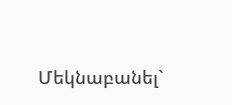Մեկնաբանել`